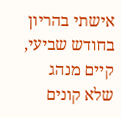אישתי בהריון בחודש שביעי, קיים מנהג שלא קונים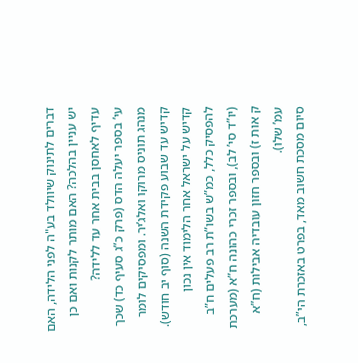דברים לתינוק שיוולד בע"ה לפני הלידה, האם יש עניין בהלכה? האם מותר לקנות ואם כן עדיף לאחסן בבית אחר עד ללידה?
עי’ בספר יעלה הדס (פרק כ”ג סעיף כד) שכך מנהג תוניס מרוקו ואלג’יר. ומפסיקים לומר קדיש עד שבוע פקידת השנה (סוף יב חודש).
קדיש על ישראל אחר הלימוד אין נכון להפסיק כלל, כמ”ש בשו”ת רב פעלים ח”ב (יו”ד סי’ לב), ובספר זכרי כהונה ח”א (מערכת ק אות ז) ובספר חזון עובדיה אבילות (ח”א עמ’ שלו).
סיום מסכת חשוב מאד, בפרט באזכרת הי”ב,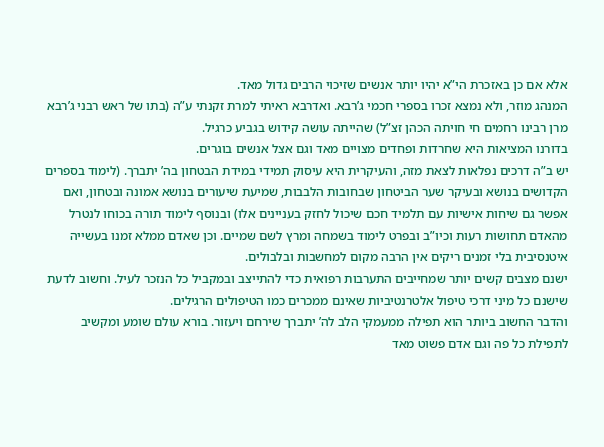אלא אם כן באזכרת הי”א יהיו יותר אנשים שזיכוי הרבים גדול מאד.
המנהג מוזר, ולא נמצא זכרו בספרי חכמי ג’רבא. ואדרבא ראיתי למרת זקנתי ע”ה (בתו של ראש רבני ג’רבא מרן רבינו רחמים חי חויתה הכהן זצ”ל) שהייתה עושה קידוש בגביע כרגיל.
בדורנו המציאות היא שחרדות ופחדים מצויים מאד וגם אצל אנשים בוגרים.
יש ב”ה דרכים נפלאות לצאת מזה, והעיקרית היא עיסוק תמידי במידת הבטחון בה’ יתברך. (לימוד בספרים הקדושים בנושא ובעיקר שער הביטחון שבחובות הלבבות, שמיעת שיעורים בנושא אמונה ובטחון, ואם אפשר גם שיחות אישיות עם תלמיד חכם שיכול לחזק בעניינים אלו) ובנוסף לימוד תורה בכוחו לנטרל מהאדם תחושות רעות וכיו”ב ובפרט לימוד בשמחה ומרץ לשם שמיים. וכן שאדם ממלא זמנו בעשייה איטנסיבית בלי זמנים ריקים אין הרבה מקום למחשבות ובלבולים.
ישנם מצבים קשים יותר שמחייבים התערבות רפואית כדי להתייצב ובמקביל כל הנזכר לעיל. וחשוב לדעת שישנם כל מיני דרכי טיפול אלטרנטיביות שאינם ממכרים כמו הטיפולים הרגילים.
והדבר החשוב ביותר הוא תפילה ממעמקי הלב לה’ יתברך שירחם ויעזור. בורא עולם שומע ומקשיב לתפילת כל פה וגם אדם פשוט מאד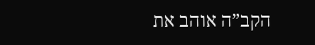הקב”ה אוהב את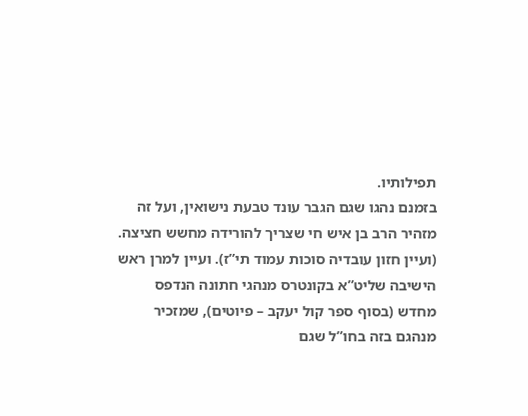תפילותיו.
בזמנם נהגו שגם הגבר עונד טבעת נישואין, ועל זה מזהיר הרב בן איש חי שצריך להורידה מחשש חציצה. (ועיין חזון עובדיה סוכות עמוד תי”ז). ועיין למרן ראש הישיבה שליט”א בקונטרס מנהגי חתונה הנדפס מחדש (בסוף ספר קול יעקב – פיוטים), שמזכיר מנהגם בזה בחו”ל שגם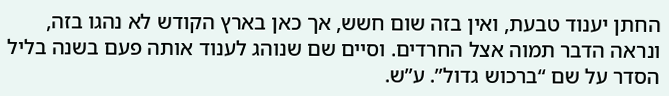החתן יענוד טבעת, ואין בזה שום חשש, אך כאן בארץ הקודש לא נהגו בזה, ונראה הדבר תמוה אצל החרדים. וסיים שם שנוהג לענוד אותה פעם בשנה בליל הסדר על שם “ברכוש גדול”. ע”ש.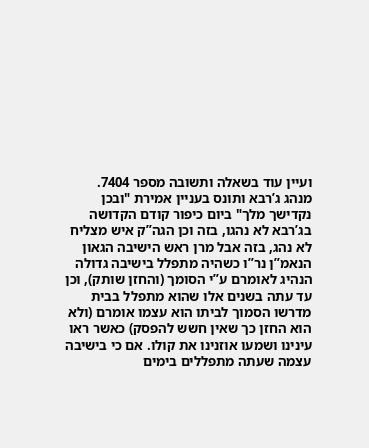ועיין עוד בשאלה ותשובה מספר 7404.
מנהג ג’רבא ותונס בעניין אמירת "ובכן נקדישך מלך" ביום כיפור קודם הקדושה
בג’רבא לא נהגו, בזה וכן הגה”ק איש מצליח לא נהג, בזה אבל מרן ראש הישיבה הגאון הנאמ”ן נר”ו כשהיה מתפלל בישיבה גדולה הנהיג לאומרם ע”י הסומך (והחזן שותק), וכן עד עתה בשנים אלו שהוא מתפלל בבית מדרשו הסמוך לביתו הוא עצמו אומרם (ולא הוא החזן כך שאין חשש להפסק) כאשר ראו עינינו ושמעו אוזנינו את קולו. אם כי בישיבה עצמה שעתה מתפללים בימים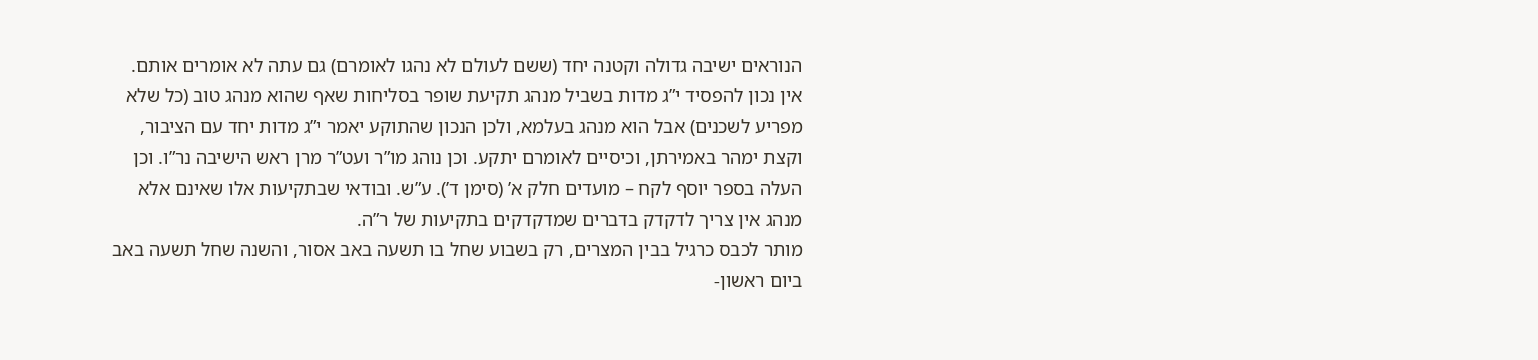הנוראים ישיבה גדולה וקטנה יחד (ששם לעולם לא נהגו לאומרם) גם עתה לא אומרים אותם.
אין נכון להפסיד י”ג מדות בשביל מנהג תקיעת שופר בסליחות שאף שהוא מנהג טוב (כל שלא מפריע לשכנים) אבל הוא מנהג בעלמא, ולכן הנכון שהתוקע יאמר י”ג מדות יחד עם הציבור, וקצת ימהר באמירתן, וכיסיים לאומרם יתקע. וכן נוהג מו”ר ועט”ר מרן ראש הישיבה נר”ו. וכן העלה בספר יוסף לקח – מועדים חלק א’ (סימן ד’). ע”ש. ובודאי שבתקיעות אלו שאינם אלא מנהג אין צריך לדקדק בדברים שמדקדקים בתקיעות של ר”ה.
מותר לכבס כרגיל בבין המצרים, רק בשבוע שחל בו תשעה באב אסור, והשנה שחל תשעה באב ביום ראשון-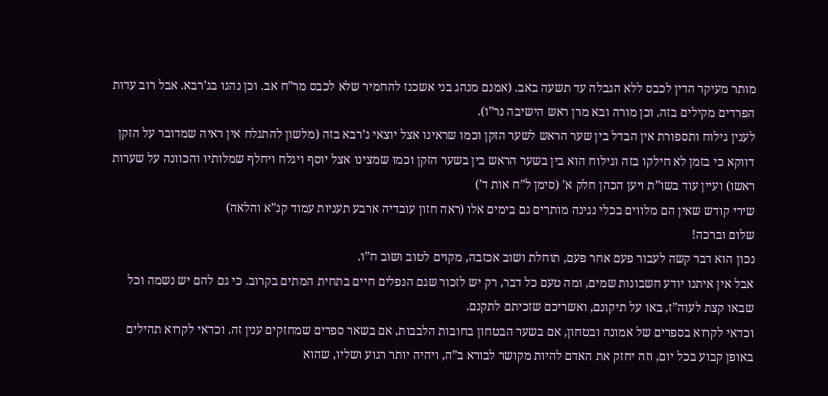מותר מעיקר הדין לכבס ללא הגבלה עד תשעה באב. (אמנם מנהג בני אשכנז להחמיר שלא לכבס מר”ח אב. וכן נהגו בג’רבא. אבל רוב עדות הפרדים מקילים בזה. וכן מורה ובא מרן ראש הישיבה נר”ו).
לענין גילוח ותספורת אין הבדל בין שער הראש לשער הזקן וכמו שראינו אצל יוצאי ג’רבא בזה (מלשון להתגלח אין ראיה שמדובר על הזקן דווקא כי בזמן לא חילקו בזה וגילוח הוא בין בשער הראש בין בשער הזקן וכמו שמצינו אצל יוסף ויגלח ויחלף שמלותיו והכוונה על שערות ראשו) ועיין עוד בשו”ת ויען הכהן חלק א’ (סימן ל”ח אות ד’)
שירי קודש שאין הם מלווים בכלי נגינה מותרים גם בימים אלו (ראה חזון עובדיה ארבע תעניות עמוד קנ”א והלאה)
שלום וברכה!
נכון הוא דבר קשה לעבור פעם אחר פעם, תוחלת ושוב אכזבה, מקוים לטוב ושוב ח”ו.
אבל אין איתנו יודע חשבונות שמים, ומה טעם כל דבר, רק יש לזכור שגם הנפלים חיים בתחית המתים בקרוב. כי גם להם יש נשמה וכל שבאו קצת לעוה”ז, באו על תיקונם, ואשריכם שזכיתם לתקנם.
וכדאי לקרוא בספרים של אמונה ובטחון, אם בשער הבטחון בחובות הלבבות, אם בשאר ספרים שמחזקים ענין זה. וכדאי לקרוא תהילים באופן קבוע בכל יום, וזה יחזק את האדם להיות מקושר לבורא ב”ה, ויהיה יותר רגוע ושליו, שהוא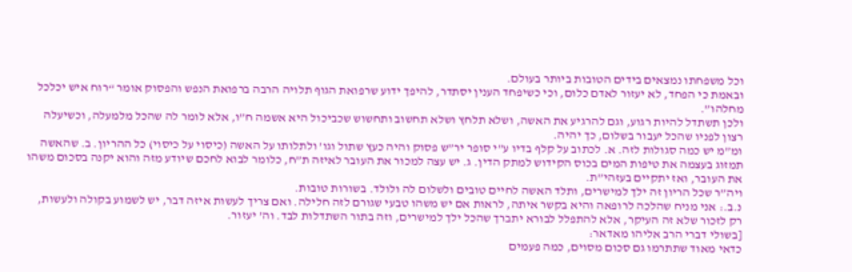וכל משפחתו נמצאים בידים הטובות ביותר בעולם.
ובאמת כי הפחד, לא יעזור לאדם כלום, וכי כשיפחד הענין יסתדר, להיפך ידוע שרפואת הגוף תלויה הרבה ברפואת הנפש והפסוק אומר “רוח איש יכלכל מחלהו”.
ולכן תשתדל להיות רגוע, וגם להרגיע את האשה, ושלא תלחץ ושלא תחשוב ותחשוש שכביכול היא אשמה ח”ו, אלא לומר לה שהכל מלמעלה, וכשיעלה רצון לפניו שהכל יעבור בשלום, כך יהיה.
ומ”מ יש כמה סגולות לזה. א. לכתוב על קלף בדיו ע”י סופר יר”ש פסוק והיה כעץ שתול וגו’ ולתלותו על האשה (כיסוי על כיסוי) כל ההריון. ב. שהאשה תמזוג בעצמה את טיפות המים בכוס הקידוש למתק הדין. ג. יש עצה למכור את העובר לאיזה ת”ח, כלומר לבוא לחכם שיודע מזה והוא יקנה בסכום משהו את העובר, ואז יתקיים בעזהי”ת.
ויה”ר שכל הריון זה ילך למישרים, ותלד האשה לחיים טובים ולשלום לה ולולד. בשורות טובות.
נ.ב.: אני מניח שהלכה לרופאה והיא בקשר איתה, לראות אם יש משהו טבעי שגורם לזה חלילה. ואם צריך לעשות איזה דבר, יש לשמוע בקולה ולעשות, רק לזכור שלא זה העיקר, אלא להתפלל לבורא יתברך שהכל ילך למישרים, וזה בתור השתדלות לבד. וה’ יעזור.
[בשולי דברי הרב אליהו מאדאר:
כדאי מאוד שתתרמו גם סכום מסוים, כמה פעמים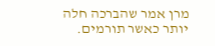מרן אמר שהברכה חלה יותר כאשר תורמים.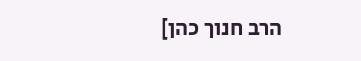הרב חנוך כהן]